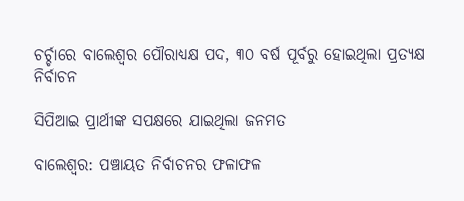ଚର୍ଚ୍ଚାରେ ବାଲେଶ୍ୱର ପୌରାଧ୍ୟକ୍ଷ ପଦ, ୩୦ ବର୍ଷ ପୂର୍ବରୁ ହୋଇଥିଲା ପ୍ରତ୍ୟକ୍ଷ ନିର୍ବାଚନ

ସିପିଆଇ ପ୍ରାର୍ଥୀଙ୍କ ସପକ୍ଷରେ ଯାଇଥିଲା ଜନମତ

ବାଲେଶ୍ବର: ପଞ୍ଚାୟତ ନିର୍ବାଚନର ଫଳାଫଳ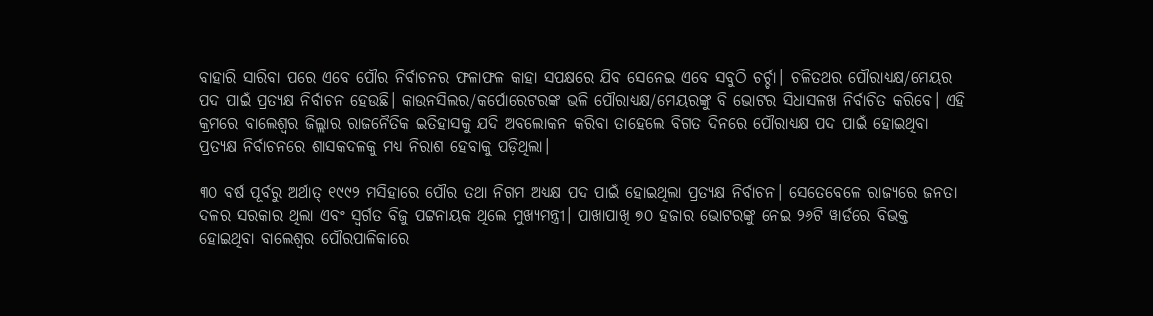ବାହାରି ସାରିବା ପରେ ଏବେ ପୌର ନିର୍ବାଚନର ଫଳାଫଳ କାହା ସପକ୍ଷରେ ଯିବ ସେନେଇ ଏବେ ସବୁଠି ଚର୍ଚ୍ଚା। ଚଳିତଥର ପୌରାଧ୍ୟକ୍ଷ/ମେୟର ପଦ ପାଇଁ ପ୍ରତ୍ୟକ୍ଷ ନିର୍ବାଚନ ହେଉଛି। କାଉନସିଲର/କର୍ପୋରେଟରଙ୍କ ଭଳି ପୌରାଧ୍ୟକ୍ଷ/ମେୟରଙ୍କୁ ବି ଭୋଟର ସିଧାସଳଖ ନିର୍ବାଚିତ କରିବେ। ଏହି କ୍ରମରେ ବାଲେଶ୍ବର ଜିଲ୍ଲାର ରାଜନୈତିକ ଇତିହାସକୁ ଯଦି ଅବଲୋକନ କରିବା ତାହେଲେ ବିଗତ ଦିନରେ ପୌରାଧ୍ୟକ୍ଷ ପଦ ପାଇଁ ‌ହୋଇଥିବା ପ୍ରତ୍ୟକ୍ଷ ନିର୍ବାଚନରେ ଶାସକଦଳକୁ ମଧ୍ୟ ନିରାଶ ହେବାକୁ ପଡ଼ିଥିଲା।

୩୦ ବର୍ଷ ପୂର୍ବରୁ ଅର୍ଥାତ୍‌ ୧୯୯୨ ମସିହାରେ ପୌର ତଥା ନିଗମ ଅଧ୍ୟକ୍ଷ ପଦ ପାଇଁ ହୋଇଥିଲା ପ୍ର‌ତ୍ୟକ୍ଷ ନିର୍ବାଚନ। ସେତେବେଳେ ରାଜ୍ୟରେ ଜନତା ଦଳର ସରକାର ଥିଲା ଏବଂ ସ୍ବର୍ଗତ ବିଜୁ ପଟ୍ଟନାୟକ ଥିଲେ ମୁଖ୍ୟମନ୍ତ୍ରୀ। ପାଖାପାଖି ୭୦ ହଜାର ଭୋଟରଙ୍କୁ ନେଇ ୨୬ଟି ୱାର୍ଡରେ ବିଭକ୍ତ ହୋଇଥିବା ବାଲେଶ୍ବର ପୌରପାଳିକାରେ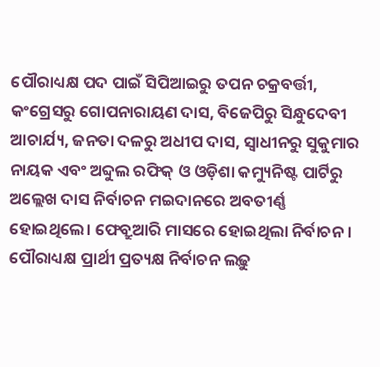ପୌରାଧ୍ୟକ୍ଷ ପଦ ପାଇଁ ସିପିଆଇରୁ ତପନ ଚକ୍ରବର୍ତ୍ତୀ, କଂଗ୍ରେସରୁ ଗୋପନାରାୟଣ ଦାସ, ବିଜେପିରୁ ସିନ୍ଧୁଦେବୀ ଆଚାର୍ଯ୍ୟ, ଜନତା ଦଳରୁ ଅଧୀପ ଦାସ, ସ୍ବାଧୀନରୁ ସୁକୁମାର ନାୟକ ଏବଂ ଅବ୍ଦୁଲ ରଫିକ୍‌ ଓ ଓଡ଼ିଶା କମ୍ୟୁନିଷ୍ଟ ପାର୍ଟିରୁ ଅଲ୍ଲେଖ ଦାସ ନିର୍ବାଚନ ମଇଦାନରେ ଅବତୀର୍ଣ୍ଣ ହୋଇଥିଲେ। ଫେବ୍ରୁଆରି ମାସରେ ‌ହୋଇଥିଲା ନିର୍ବାଚନ। ପୌରାଧ୍ୟକ୍ଷ ପ୍ରାର୍ଥୀ ପ୍ରତ୍ୟକ୍ଷ ନିର୍ବାଚନ ଲଢ଼ୁ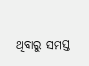ଥିବାରୁ ସମସ୍ତ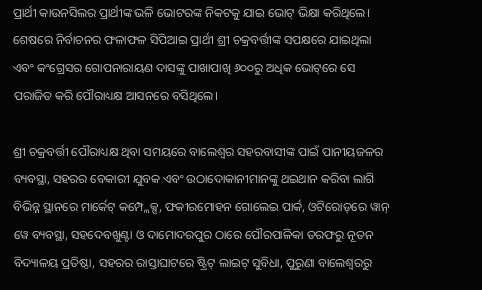ପ୍ରାର୍ଥୀ କାଉନସିଲର ପ୍ରାର୍ଥୀଙ୍କ ଭଳି ଭୋଟରଙ୍କ ନିକଟକୁ ଯାଇ ଭୋଟ୍‌ ଭିକ୍ଷା କରିଥିଲେ। ଶେଷରେ ନିର୍ବାଚନର ଫଳାଫଳ ସିପିଆଇ ପ୍ରାର୍ଥୀ ଶ୍ରୀ ଚକ୍ରବର୍ତ୍ତୀଙ୍କ ସପକ୍ଷରେ ଯାଇଥିଲା ଏବଂ କଂଗ୍ରେସର ଗୋପନାରାୟଣ ଦାସଙ୍କୁ ପାଖାପାଖି ୬୦୦ରୁ ଅଧିକ ଭୋଟ୍‌ରେ ସେ ପରାଜିତ କରି ପୌରାଧ୍ୟକ୍ଷ ଆସନରେ ବସିଥିଲେ।

ଶ୍ରୀ ଚକ୍ରବର୍ତ୍ତୀ ପୌରାଧ୍ୟକ୍ଷ ଥିବା ସମୟରେ ବାଲେଶ୍ବର ସହରବାସୀଙ୍କ ପାଇଁ ପାନୀୟଜଳର ବ୍ୟବସ୍ଥା‌, ସହରର ବେକାରୀ ଯୁବକ ଏବଂ ଉଠାଦୋକାନୀମାନଙ୍କୁ ଥଇଥାନ କରିବା ଲାଗି ବିଭିନ୍ନ ସ୍ଥାନରେ ମାର୍କେଟ୍‌ କମ୍ପ୍ଲେକ୍ସ, ଫକୀରମୋହନ ଗୋଲେଇ ପାର୍କ, ଓଟିରୋଡ୍‌ରେ ୱାନ୍‌ ୱେ ବ୍ୟବସ୍ଥା, ସହଦେବଖୁଣ୍ଟା ଓ ଦାମୋଦରପୁର ଠାରେ ପୌରପାଳିକା ତରଫରୁ ନୂତନ ବିଦ୍ୟାଳୟ ପ୍ରତିଷ୍ଠା, ସହରର ରାସ୍ତାଘାଟରେ ଷ୍ଟ୍ରିଟ୍‌ ଲାଇଟ୍‌ ସୁବିଧା, ପୁରୁଣା ବାଲେଶ୍ବରରୁ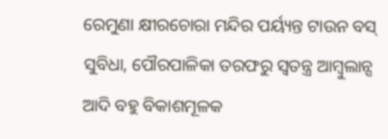ରେମୁଣା କ୍ଷୀରଚୋରା ମନ୍ଦିର ପର୍ୟ୍ୟନ୍ତ ଟାଉନ ବସ୍‌ ସୁବିଧା, ପୌରପାଳିକା ତରଫରୁ ସ୍ବତନ୍ତ୍ର ଆମ୍ବୁଲାନ୍ସ ଆଦି ବହୁ ବିକାଶମୂଳକ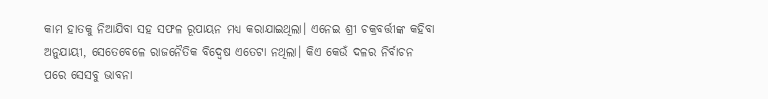କାମ ହାତକୁ ନିଆଯିବା ସହ ସଫଳ ରୂପାୟନ ମଧ୍ୟ କରାଯାଇଥିଲା। ଏନେଇ ଶ୍ରୀ ଚକ୍ରବର୍ତ୍ତୀଙ୍କ କହିବା ଅନୁଯାୟୀ, ସେତେବେଳେ ରାଜନୈତିକ ବିଦ୍ବେଷ ଏତେଟା ନଥିଲା। କିଏ କେଉଁ ଦଳର ନିର୍ବାଚନ ପରେ ସେସବୁ ଭାବନା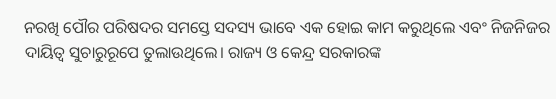ନରଖି ପୌର ପରିଷଦର ସମସ୍ତେ ସଦସ୍ୟ ଭାବେ ଏକ ହୋଇ କାମ କରୁଥିଲେ ଏବଂ ନିଜନିଜର ଦାୟିତ୍ବ ସୁଚାରୁରୂପେ ତୁଲାଉଥିଲେ। ରାଜ୍ୟ ଓ କେନ୍ଦ୍ର ସରକାରଙ୍କ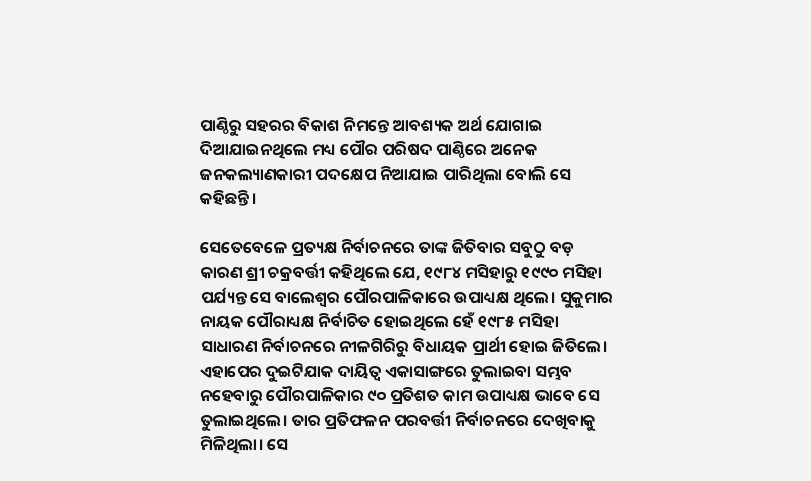ପାଣ୍ଠିରୁ ସହରର ବିକାଶ ନିମନ୍ତେ ଆବଶ୍ୟକ ଅର୍ଥ ଯୋଗାଇ ଦିଆଯାଇନଥିଲେ ମଧ୍ୟ ପୌର ପରିଷଦ ପାଣ୍ଠିରେ ଅନେକ ଜନକଲ୍ୟାଣକାରୀ ପଦକ୍ଷେପ ନିଆଯାଇ ପାରିଥିଲା ବୋଲି ସେ କହିଛନ୍ତି।

ସେତେବେଳେ ପ୍ରତ୍ୟକ୍ଷ ନିର୍ବାଚନରେ ତାଙ୍କ ଜିତିବାର ସବୁଠୁ ବଡ଼ କାରଣ ଶ୍ରୀ ଚକ୍ରବର୍ତ୍ତୀ କହିଥିଲେ ଯେ, ୧୯୮୪ ମସିହାରୁ ୧୯୯୦ ମସିହା ପର୍ଯ୍ୟନ୍ତ ସେ ବାଲେଶ୍ବର ପୌରପାଳିକାରେ ଉପାଧ୍ୟକ୍ଷ ଥିଲେ। ସୁକୁମାର ନାୟକ ପୌରାଧ୍ୟକ୍ଷ ନିର୍ବାଚିତ ହୋଇଥିଲେ ହେଁ ୧୯୮୫ ମସିହା ସାଧାରଣ ନିର୍ବାଚନରେ ନୀଳଗିରିରୁ ବିଧାୟକ ପ୍ରାର୍ଥୀ ହୋଇ ଜିତିଲେ। ଏହାପ‌େର ଦୁଇଟିଯାକ ଦାୟିତ୍ବ ଏକାସାଙ୍ଗରେ ତୁଲାଇବା ସମ୍ଭବ ନହେବାରୁ ପୌରପାଳିକାର ୯୦ ପ୍ରତିଶତ କାମ ଉପାଧ୍ୟକ୍ଷ ଭାବେ ସେ ତୁଲାଇଥିଲେ। ତାର ପ୍ରତିଫଳନ ପରବର୍ତ୍ତୀ ନିର୍ବାଚନରେ ଦେଖିବାକୁ ମିଳିଥିଲା। ସେ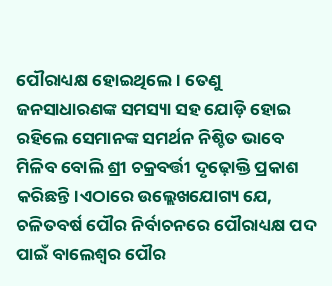ପୌରାଧ୍ୟକ୍ଷ ହୋଇଥିଲେ। ତେଣୁ ଜନସାଧାରଣଙ୍କ ସମସ୍ୟା ସହ ଯୋଡ଼ି ହୋଇ ରହିଲେ ସେମାନଙ୍କ ସମର୍ଥନ ନିଶ୍ଚିତ ଭାବେ ମିଳିବ ବୋଲି ଶ୍ରୀ ଚକ୍ରବର୍ତ୍ତୀ ଦୃଢ଼ୋକ୍ତି ପ୍ରକାଶ କରିଛନ୍ତି।ଏଠାରେ ଉଲ୍ଲେଖଯୋଗ୍ୟ ଯେ, ଚଳିତବର୍ଷ ପୌର ନିର୍ବାଚନରେ ପୌରାଧ୍ୟକ୍ଷ ପଦ ପାଇଁ ବାଲେଶ୍ବର ପୌର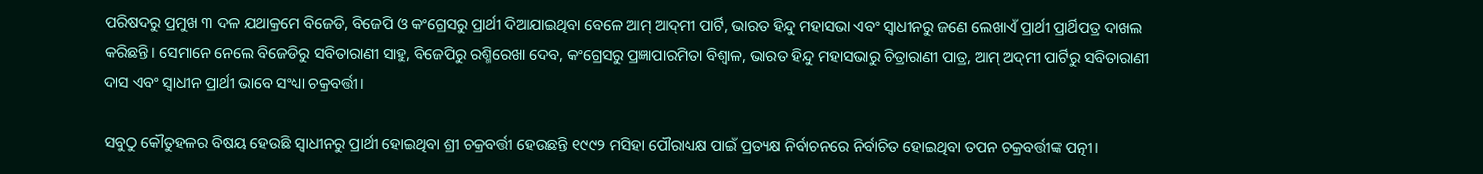ପରିଷଦରୁ ପ୍ରମୁଖ ୩ ଦଳ ଯଥାକ୍ରମେ ବିଜେଡି, ବିଜେପି ଓ କଂଗ୍ରେସରୁ ପ୍ରାର୍ଥୀ ଦିଆଯାଇଥିବା ବେଳେ ଆମ୍‌ ଆଦ୍‌ମୀ ପାର୍ଟି, ଭାରତ ହିନ୍ଦୁ ମହାସଭା ଏବଂ ସ୍ବାଧୀନରୁ ଜଣେ ଲେଖାଏଁ ପ୍ରାର୍ଥୀ ପ୍ରାର୍ଥିପତ୍ର ଦାଖଲ କରିଛନ୍ତି। ସେମାନେ ନେଲେ ବିଜେଡିରୁ ସବିତାରାଣୀ ସାହୁ, ବିଜେପିରୁ ରଶ୍ମିରେଖା ଦେବ, କଂଗ୍ରେସରୁ ପ୍ରଜ୍ଞାପାରମିତା ବିଶ୍ବାଳ, ଭାରତ ହିନ୍ଦୁ ମହାସଭାରୁ ଚିତ୍ରାରାଣୀ ପାତ୍ର, ଆମ୍‌ ଅଦ୍‌ମୀ ପାର୍ଟିରୁ ସବିତାରାଣୀ ଦାସ ଏବଂ ସ୍ବାଧୀନ ପ୍ରାର୍ଥୀ ଭାବେ ସଂଧ୍ୟା ଚକ୍ରବର୍ତ୍ତୀ।

ସବୁଠୁ କୌତୁହଳର ବିଷୟ ହେଉଛି ସ୍ବାଧୀନରୁ ପ୍ରାର୍ଥୀ ହୋଇଥିବା ଶ୍ରୀ ଚକ୍ରବର୍ତ୍ତୀ ହେଉଛନ୍ତି ୧୯୯୨ ମସିହା ପୌରାଧ୍ୟକ୍ଷ ପାଇଁ ପ୍ରତ୍ୟକ୍ଷ ନିର୍ବାଚନରେ ‌ନିର୍ବାଚିତ ହୋଇଥିବା ତପନ ଚକ୍ରବର୍ତ୍ତୀଙ୍କ ପତ୍ନୀ।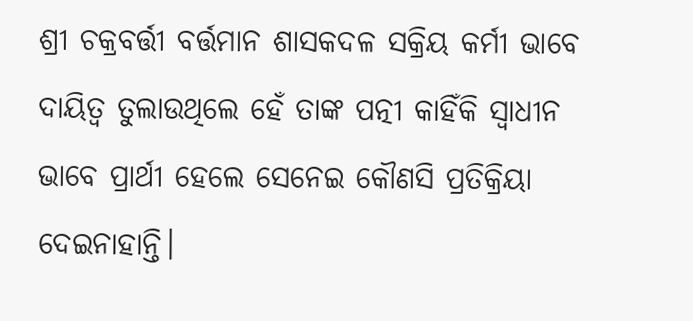ଶ୍ରୀ ଚକ୍ରବର୍ତ୍ତୀ ବର୍ତ୍ତମାନ ଶାସକଦଳ ସକ୍ରିୟ କର୍ମୀ ଭାବେ ଦାୟିତ୍ବ ତୁଲାଉଥିଲେ ହେଁ ତାଙ୍କ ପତ୍ନୀ କାହିଁକି ସ୍ବାଧୀନ ଭାବେ ପ୍ରାର୍ଥୀ ହେଲେ ସେନେଇ କୌଣସି ପ୍ରତିକ୍ରିୟା ଦେଇନାହାନ୍ତି।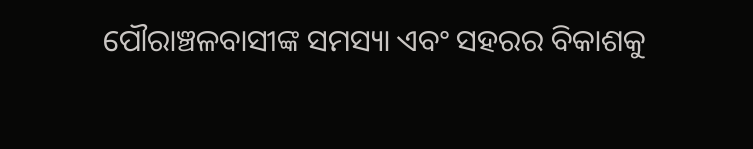ପୌରାଞ୍ଚଳବାସୀଙ୍କ ସମସ୍ୟା ଏବଂ ସହରର ବିକାଶକୁ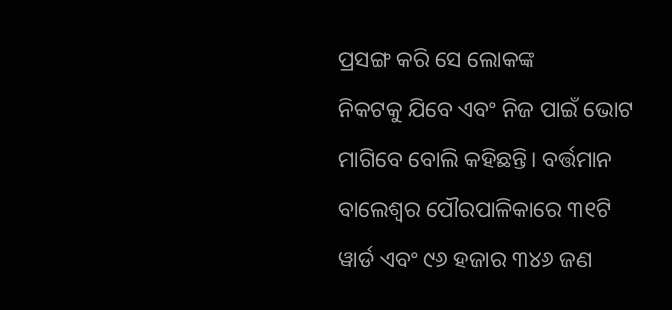ପ୍ରସଙ୍ଗ କରି ସେ ଲୋକଙ୍କ ନିକଟକୁ ‌ଯିବେ ଏବଂ ନିଜ ପାଇଁ ଭୋଟ ମାଗିବେ ବୋଲି କହିଛନ୍ତି। ବର୍ତ୍ତମାନ ବାଲେଶ୍ବର ପୌରପାଳିକାରେ ୩୧ଟି ୱାର୍ଡ ଏବଂ ୯୬ ହଜାର ୩୪୬ ଜଣ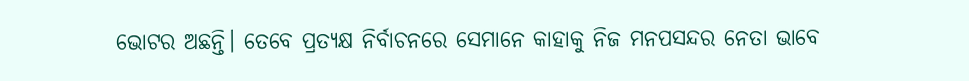ଭୋଟର ଅଛନ୍ତି। ତେବେ ପ୍ରତ୍ୟକ୍ଷ ନିର୍ବାଚନରେ ସେମାନେ କାହାକୁ ନିଜ ମନପସନ୍ଦର ନେତା ଭାବେ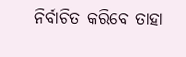ନିର୍ବାଚିତ କରିବେ ତାହା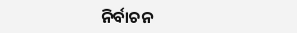ନିର୍ବାଚନ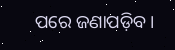ପରେ ଜଣାପଡ଼ିବ।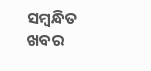ସମ୍ବନ୍ଧିତ ଖବର